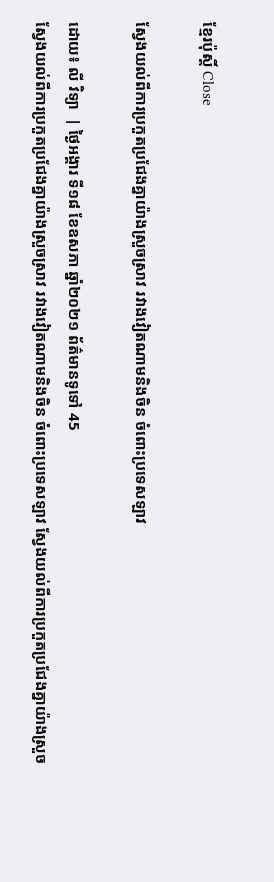ខ្មែរប៉ុស្ដិ៍ Close

ស្វែងយល់ពីការប្រកួតប្រជែងគ្នាយ៉ាងស្រួចស្រាវ រវាងវៀតណាមនិងចិន ចំពោះប្រទេសឡាវ

ដោយ៖ លី វិទ្យា  | ថ្ងៃអង្គារ ទី១៨ ខែឧសភា ឆ្នាំ២០២១ ព័ត៌មានទូទៅ 45
ស្វែងយល់ពីការប្រកួតប្រជែងគ្នាយ៉ាងស្រួចស្រាវ រវាងវៀតណាមនិងចិន ចំពោះប្រទេសឡាវ ស្វែងយល់ពីការប្រកួតប្រជែងគ្នាយ៉ាងស្រួច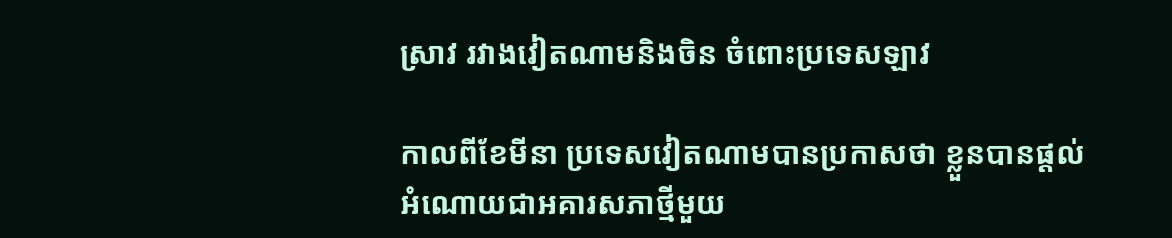ស្រាវ រវាងវៀតណាមនិងចិន ចំពោះប្រទេសឡាវ

កាលពីខែមីនា ប្រទេសវៀតណាមបានប្រកាសថា ខ្លួនបានផ្តល់អំណោយជាអគារសភាថ្មីមួយ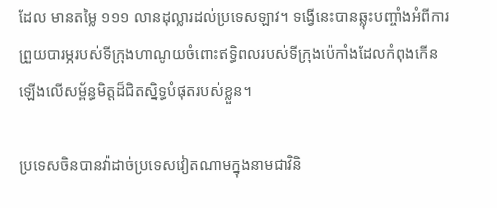ដែល មានតម្លៃ ១១១ លានដុល្លារដល់ប្រទេសឡាវ។ ទង្វើនេះបានឆ្លុះបញ្ចាំងអំពីការព្រួយបារម្ភរបស់ទីក្រុងហាណូយចំពោះឥទ្ធិពលរបស់ទីក្រុងប៉េកាំងដែលកំពុងកើនឡើងលើសម្ព័ន្ធមិត្តដ៏ជិតស្និទ្ធបំផុតរបស់ខ្លួន។

ប្រទេសចិនបានវ៉ាដាច់ប្រទេសវៀតណាមក្នុងនាមជាវិនិ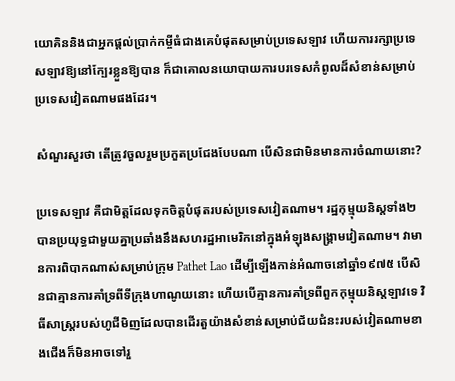យោគិននិងជាអ្នកផ្តល់ប្រាក់កម្ចីធំជាងគេបំផុតសម្រាប់ប្រទេសឡាវ ហើយការរក្សាប្រទេសឡាវឱ្យនៅក្បែរខ្លួនឱ្យបាន ក៏ជាគោលនយោបាយការបរទេសកំពូលដ៏សំខាន់សម្រាប់ប្រទេសវៀតណាមផងដែរ។

សំណួរសួរថា តើត្រូវចួលរួមប្រកួតប្រជែងបែបណា បើសិនជាមិនមានការចំណាយនោះ?

ប្រទេសឡាវ គឺជាមិត្តដែលទុកចិត្តបំផុតរបស់ប្រទេសវៀតណាម។ រដ្ឋកុម្មុយនិស្តទាំង២ បានប្រយុទ្ធជាមួយគ្នាប្រឆាំងនឹងសហរដ្ឋអាមេរិកនៅក្នុងអំឡុងសង្គ្រាមវៀតណាម។ វាមានការពិបាកណាស់សម្រាប់ក្រុម Pathet Lao ដើម្បីឡើងកាន់អំណាចនៅឆ្នាំ១៩៧៥ បើសិនជាគ្មានការគាំទ្រពីទីក្រុងហាណូយនោះ ហើយបើគ្មានការគាំទ្រពីពួកកុម្មុយនិស្តឡាវទេ វិធីសាស្ត្ររបស់ហូជីមិញដែលបានដើរតួយ៉ាងសំខាន់សម្រាប់ជ័យជំនះរបស់វៀតណាមខាងជើងក៏មិនអាចទៅរួ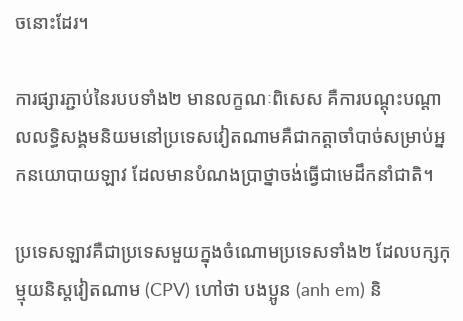ចនោះដែរ។

ការផ្សារភ្ជាប់នៃរបបទាំង២ មានលក្ខណៈពិសេស គឺការបណ្តុះបណ្តាលលទ្ធិសង្គមនិយមនៅប្រទេសវៀតណាមគឺជាកត្តាចាំបាច់សម្រាប់អ្នកនយោបាយឡាវ ដែលមានបំណងប្រាថ្នាចង់ធ្វើជាមេដឹកនាំជាតិ។

ប្រទេសឡាវគឺជាប្រទេសមួយក្នុងចំណោមប្រទេសទាំង២ ដែលបក្សកុម្មុយនិស្តវៀតណាម (CPV) ហៅថា បងប្អូន (anh em) និ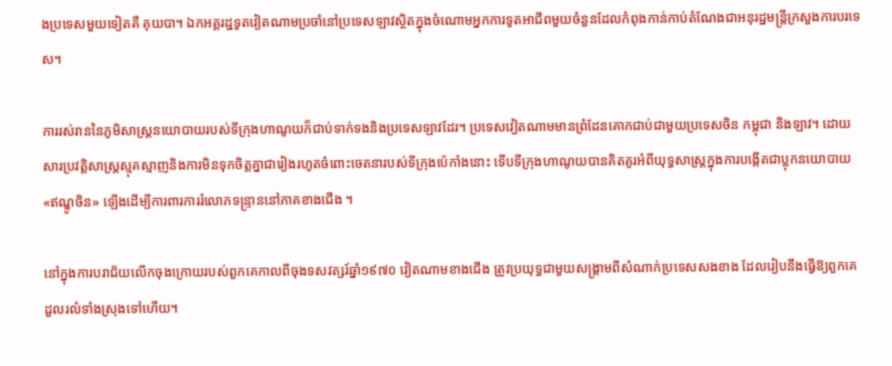ងប្រទេសមួយទៀតគឺ គុយបា។ ឯកអគ្គរដ្ឋទូតវៀតណាមប្រចាំនៅប្រទេសឡាវស្ថិតក្នុងចំណោមអ្នកការទូតអាជីពមួយចំនួនដែលកំពុងកាន់កាប់តំណែងជាអនុរដ្ឋមន្រ្តីក្រសួងការបរទេស។

ការរស់រាននៃភូមិសាស្ត្រនយោបាយរបស់ទីក្រុងហាណូយក៏ជាប់ទាក់ទងនិងប្រទេសឡាវដែរ។ ប្រទេសវៀតណាមមានព្រំដែនគោកជាប់ជាមួយប្រទេសចិន កម្ពុជា និងឡាវ។ ដោយសារប្រវត្តិសាស្ត្រស្មុគស្មាញនិងការមិនទុកចិត្តគ្នាជារៀងរហូតចំពោះចេតនារបស់ទីក្រុងប៉េកាំងនោះ ទើបទីក្រុងហាណូយបានគិតគូរអំពីយុទ្ធសាស្ត្រក្នុងការបង្កើតជាប្លុកនយោបាយ «ឥណ្ឌូចិន» ឡើងដើម្បីការពារការរំលោភទន្ទ្រាននៅភាគខាងជើង ។

នៅក្នុងការបរាជ័យលើកចុងក្រោយរបស់ពួកគេកាលពីចុងទសវត្សរ៍ឆ្នាំ១៩៧០ វៀតណាមខាងជើង ត្រូវប្រយុទ្ធជាមួយសង្គ្រាមពីសំណាក់ប្រទេសសងខាង ដែលរៀបនឹងធ្វើឱ្យពួកគេដួលរលំទាំងស្រុងទៅហើយ។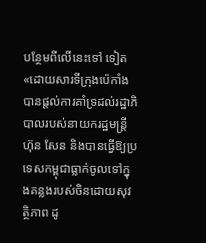បន្ថែមពីលើនេះទៅ ទៀត «ដោយសារទីក្រុងប៉េកាំងបានផ្តល់ការគាំទ្រដល់រដ្ឋាភិបាលរបស់នាយករដ្ឋមន្រ្តីហ៊ុន សែន និងបានធ្វើឱ្យប្រទេសកម្ពុជាធ្លាក់ចូលទៅក្នុងគន្លងរបស់ចិនដោយសុវត្ថិភាព ដូ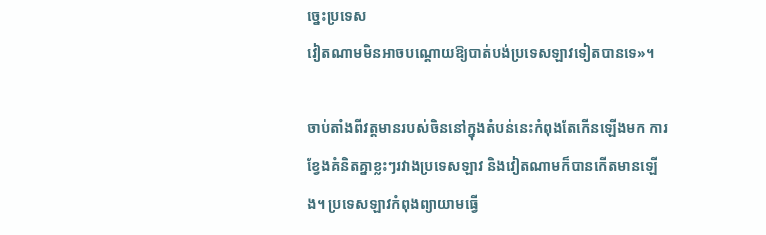ច្នេះប្រទេស
វៀតណាមមិនអាចបណ្តោយឱ្យបាត់បង់ប្រទេសឡាវទៀតបានទេ»។

ចាប់តាំងពីវត្តមានរបស់ចិននៅក្នុងតំបន់នេះកំពុងតែកើនឡើងមក ការខ្វែងគំនិតគ្នាខ្លះៗរវាងប្រទេសឡាវ និងវៀតណាមក៏បានកើតមានឡើង។ ប្រទេសឡាវកំពុងព្យាយាមធ្វើ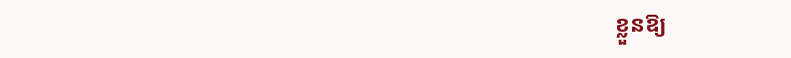ខ្លួនឱ្យ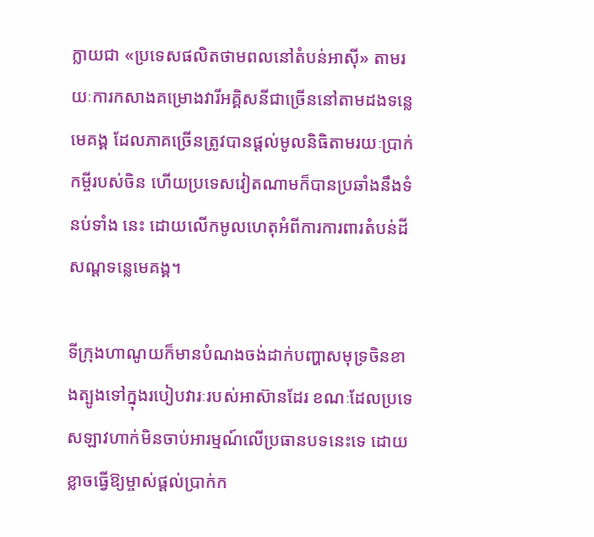ក្លាយជា «ប្រទេសផលិតថាមពលនៅតំបន់អាស៊ី» តាមរយៈការកសាងគម្រោងវារីអគ្គិសនីជាច្រើននៅតាមដងទន្លេមេគង្គ ដែលភាគច្រើនត្រូវបានផ្តល់មូលនិធិតាមរយៈប្រាក់កម្ចីរបស់ចិន ហើយប្រទេសវៀតណាមក៏បានប្រឆាំងនឹងទំនប់ទាំង នេះ ដោយលើកមូលហេតុអំពីការការពារតំបន់ដីសណ្ដទន្លេមេគង្គ។

ទីក្រុងហាណូយក៏មានបំណងចង់ដាក់បញ្ហាសមុទ្រចិនខាងត្បូងទៅក្នុងរបៀបវារៈរបស់អាស៊ានដែរ ខណៈដែលប្រទេសឡាវហាក់មិនចាប់អារម្មណ៍លើប្រធានបទនេះទេ ដោយខ្លាចធ្វើឱ្យម្ចាស់ផ្តល់ប្រាក់ក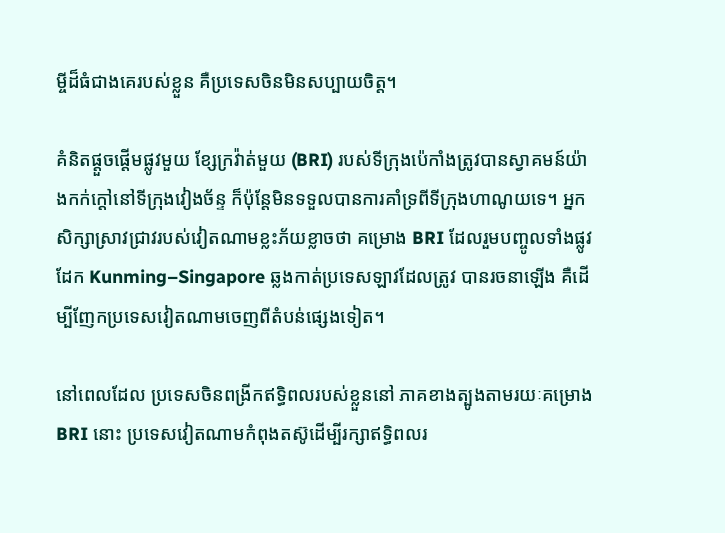ម្ចីដ៏ធំជាងគេរបស់ខ្លួន គឺប្រទេសចិនមិនសប្បាយចិត្ត។

គំនិតផ្តួចផ្តើមផ្លូវមួយ ខ្សែក្រវ៉ាត់មួយ (BRI) របស់ទីក្រុងប៉េកាំងត្រូវបានស្វាគមន៍យ៉ាងកក់ក្តៅនៅទីក្រុងវៀងច័ន្ទ ក៏ប៉ុន្តែមិនទទួលបានការគាំទ្រពីទីក្រុងហាណូយទេ។ អ្នកសិក្សាស្រាវជ្រាវរបស់វៀតណាមខ្លះភ័យខ្លាចថា គម្រោង BRI ដែលរួមបញ្ចូលទាំងផ្លូវដែក Kunming–Singapore ឆ្លងកាត់ប្រទេសឡាវដែលត្រូវ បានរចនាឡើង គឺដើម្បីញែកប្រទេសវៀតណាមចេញពីតំបន់ផ្សេងទៀត។

នៅពេលដែល ប្រទេសចិនពង្រីកឥទ្ធិពលរបស់ខ្លួននៅ ភាគខាងត្បូងតាមរយៈគម្រោង BRI នោះ ប្រទេសវៀតណាមកំពុងតស៊ូដើម្បីរក្សាឥទ្ធិពលរ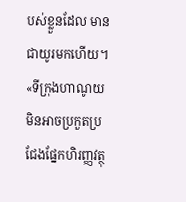បស់ខ្លួនដែល មានជាយូរមកហើយ។ «ទីក្រុងហាណូយមិនអាចប្រកួតប្រជែងផ្នែកហិរញ្ញវត្ថុ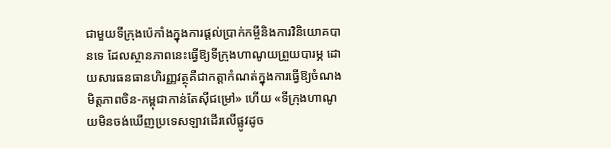ជាមួយទីក្រុងប៉េកាំងក្នុងការផ្តល់ប្រាក់កម្ចីនិងការវិនិយោគបានទេ ដែលស្ថានភាពនេះធ្វើឱ្យទីក្រុងហាណូយព្រួយបារម្ភ ដោយសារធនធានហិរញ្ញវត្ថុគឺជាកត្តាកំណត់ក្នុងការធ្វើឱ្យចំណងមិត្តភាពចិន-កម្ពុជាកាន់តែស៊ីជម្រៅ» ហើយ «ទីក្រុងហាណូយមិនចង់ឃើញប្រទេសឡាវដើរលើផ្លូវដូច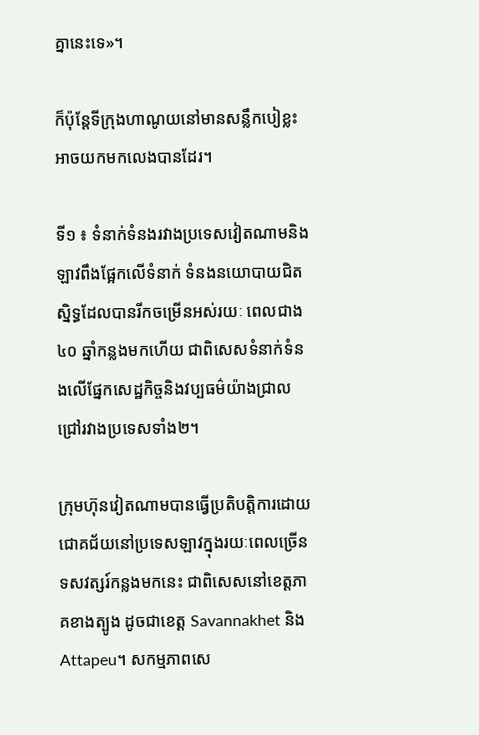គ្នានេះទេ»។

ក៏ប៉ុន្តែទីក្រុងហាណូយនៅមានសន្លឹកបៀខ្លះអាចយកមកលេងបានដែរ។

ទី១ ៖ ទំនាក់ទំនងរវាងប្រទេសវៀតណាមនិងឡាវពឹងផ្អែកលើទំនាក់ ទំនងនយោបាយជិតស្និទ្ធដែលបានរីកចម្រើនអស់រយៈ ពេលជាង៤០ ឆ្នាំកន្លងមកហើយ ជាពិសេសទំនាក់ទំនងលើផ្នែកសេដ្ឋកិច្ចនិងវប្បធម៌យ៉ាងជ្រាលជ្រៅរវាងប្រទេសទាំង២។

ក្រុមហ៊ុនវៀតណាមបានធ្វើប្រតិបត្តិការដោយជោគជ័យនៅប្រទេសឡាវក្នុងរយៈពេលច្រើនទសវត្សរ៍កន្លងមកនេះ ជាពិសេសនៅខេត្តភាគខាងត្បូង ដូចជាខេត្ត Savannakhet និង Attapeu។ សកម្មភាពសេ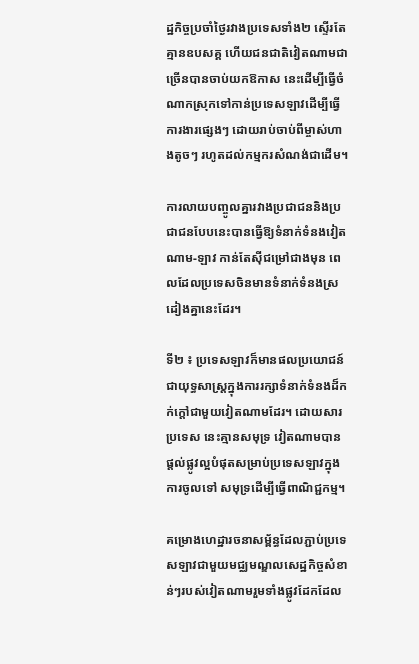ដ្ឋកិច្ចប្រចាំថ្ងៃរវាងប្រទេសទាំង២ ស្ទើរតែគ្មានឧបសគ្គ ហើយជនជាតិវៀតណាមជាច្រើនបានចាប់យកឱកាស នេះដើម្បីធ្វើចំណាកស្រុកទៅកាន់ប្រទេសឡាវដើម្បីធ្វើការងារផ្សេងៗ ដោយរាប់ចាប់ពីម្ចាស់ហាងតូចៗ រហូតដល់កម្មករសំណង់ជាដើម។

ការលាយបញ្ចូលគ្នារវាងប្រជាជននិងប្រជាជនបែបនេះបានធ្វើឱ្យទំនាក់ទំនងវៀតណាម-ឡាវ កាន់តែស៊ីជម្រៅជាងមុន ពេលដែលប្រទេសចិនមានទំនាក់ទំនងស្រដៀងគ្នានេះដែរ។

ទី២ ៖ ប្រទេសឡាវក៏មានផលប្រយោជន៍ជាយុទ្ធសាស្ត្រក្នុងការរក្សាទំនាក់ទំនងដ៏កក់ក្តៅជាមួយវៀតណាមដែរ។ ដោយសារប្រទេស នេះគ្មានសមុទ្រ វៀតណាមបានផ្តល់ផ្លូវល្អបំផុតសម្រាប់ប្រទេសឡាវក្នុងការចូលទៅ សមុទ្រដើម្បីធ្វើពាណិជ្ជកម្ម។

គម្រោងហេដ្ឋារចនាសម្ព័ន្ធដែលភ្ជាប់ប្រទេសឡាវជាមួយមជ្ឈមណ្ឌលសេដ្ឋកិច្ចសំខាន់ៗរបស់វៀតណាមរួមទាំងផ្លូវដែកដែល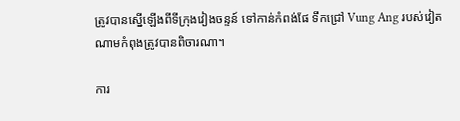ត្រូវបានស្នើឡើងពីទីក្រុងវៀងចន្ទន៍ ទៅកាន់កំពង់ផែ ទឹកជ្រៅ Vung Ang របស់វៀតណាមកំពុងត្រូវបានពិចារណា។

ការ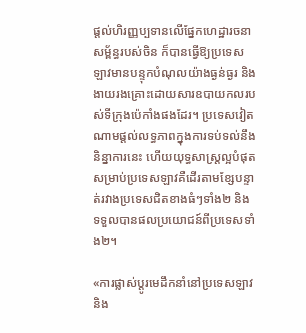ផ្តល់ហិរញ្ញប្បទានលើផ្នែកហេដ្ឋារចនាសម្ព័ន្ធរបស់ចិន ក៏បានធ្វើឱ្យប្រទេសឡាវមានបន្ទុកបំណុលយ៉ាងធ្ងន់ធ្ងរ និងងាយរងគ្រោះដោយសារឧបាយកលរបស់ទីក្រុងប៉េកាំងផងដែរ។ ប្រទេសវៀតណាមផ្តល់លទ្ធភាពក្នុងការទប់ទល់នឹងនិន្នាការនេះ ហើយយុទ្ធសាស្ត្រល្អបំផុតសម្រាប់ប្រទេសឡាវគឺដើរតាមខ្សែបន្ទាត់រវាងប្រទេសជិតខាងធំៗទាំង២ និងទទួលបានផលប្រយោជន៍ពីប្រទេសទាំង២។

«ការផ្លាស់ប្តូរមេដឹកនាំនៅប្រទេសឡាវ និង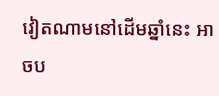វៀតណាមនៅដើមឆ្នាំនេះ អាចប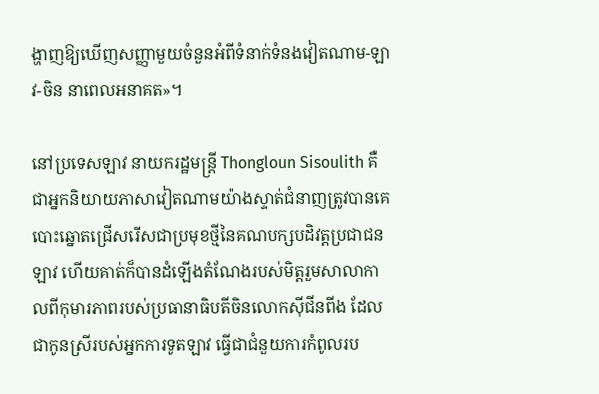ង្ហាញឱ្យឃើញសញ្ញាមួយចំនួនអំពីទំនាក់ទំនងវៀតណាម-ឡាវ-ចិន នាពេលអនាគត»។

នៅប្រទេសឡាវ នាយករដ្ឋមន្រ្តី Thongloun Sisoulith គឺជាអ្នកនិយាយភាសាវៀតណាមយ៉ាងស្ទាត់ជំនាញត្រូវបានគេ បោះឆ្នោតជ្រើសរើសជាប្រមុខថ្មីនៃគណបក្សបដិវត្តប្រជាជនឡាវ ហើយគាត់ក៏បានដំឡើងតំណែងរបស់មិត្តរួមសាលាកាលពីកុមារភាពរបស់ប្រធានាធិបតីចិនលោកស៊ីជីនពីង ដែលជាកូនស្រីរបស់អ្នកការទូតឡាវ ធ្វើជាជំនួយការកំពូលរប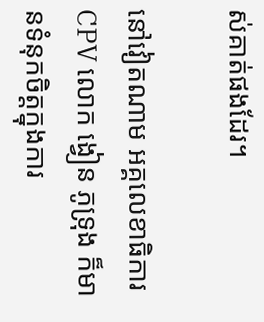ស់គាត់ផងដែរ។

នៅវៀតណាម អគ្គលេខាធិការ CPV លោក ង្វៀន ភូទ្រុង ក៏មានទំនុកចិត្តក្នុងការ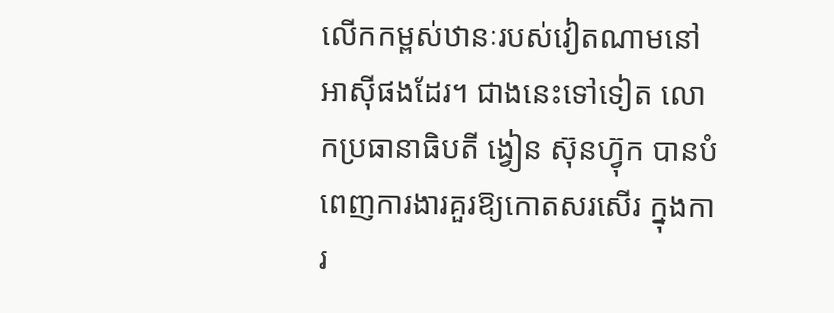លើកកម្ពស់ឋានៈរបស់វៀតណាមនៅអាស៊ីផងដែរ។ ជាងនេះទៅទៀត លោកប្រធានាធិបតី ង្វៀន ស៊ុនហ្វ៊ុក បានបំពេញការងារគួរឱ្យកោតសរសើរ ក្នុងការ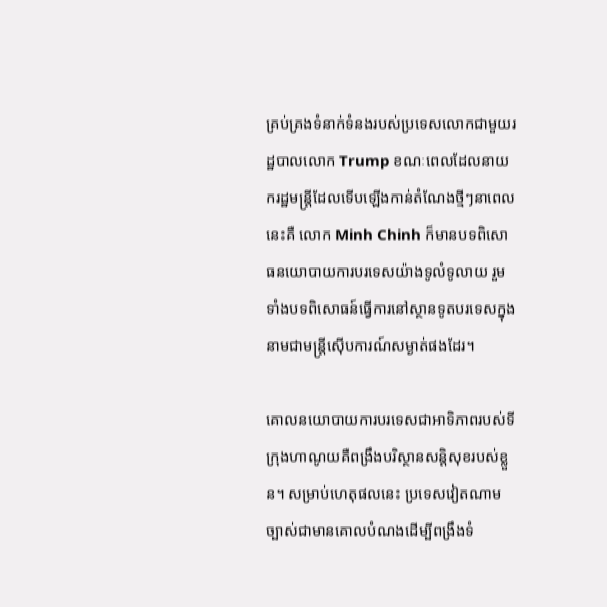គ្រប់គ្រងទំនាក់ទំនងរបស់ប្រទេសលោកជាមួយរដ្ឋបាលលោក Trump ខណៈពេលដែលនាយករដ្ឋមន្រ្តីដែលទើបឡើងកាន់តំណែងថ្មីៗនាពេលនេះគឺ លោក Minh Chinh ក៏មានបទពិសោធនយោបាយការបរទេសយ៉ាងទូលំទូលាយ រួមទាំងបទពិសោធន៍ធ្វើការនៅស្ថានទូតបរទេសក្នុងនាមជាមន្រ្តីស៊ើបការណ៍សម្ងាត់ផងដែរ។

គោលនយោបាយការបរទេសជាអាទិភាពរបស់ទីក្រុងហាណូយគឺពង្រឹងបរិស្ថានសន្តិសុខរបស់ខ្លួន។ សម្រាប់ហេតុផលនេះ ប្រទេសវៀតណាមច្បាស់ជាមានគោលបំណងដើម្បីពង្រឹងទំ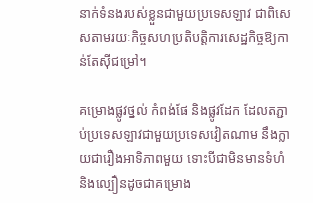នាក់ទំនងរបស់ខ្លួនជាមួយប្រទេសឡាវ ជាពិសេសតាមរយៈកិច្ចសហប្រតិបត្តិការសេដ្ឋកិច្ចឱ្យកាន់តែស៊ីជម្រៅ។

គម្រោងផ្លូវថ្នល់ កំពង់ផែ និងផ្លូវដែក ដែលតភ្ជាប់ប្រទេសឡាវជាមួយប្រទេសវៀតណាម នឹងក្លាយជារឿងអាទិភាពមួយ ទោះបីជាមិនមានទំហំ និងល្បឿនដូចជាគម្រោង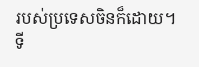របស់ប្រទេសចិនក៏ដោយ។
ទី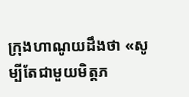ក្រុងហាណូយដឹងថា «សូម្បីតែជាមួយមិត្តភ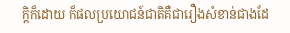ក្តិក៏ដោយ ក៏ផលប្រយោជន៍ជាតិគឺជារឿងសំខាន់ជាងដែ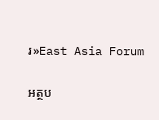រ»East Asia Forum

អត្ថប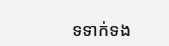ទទាក់ទង